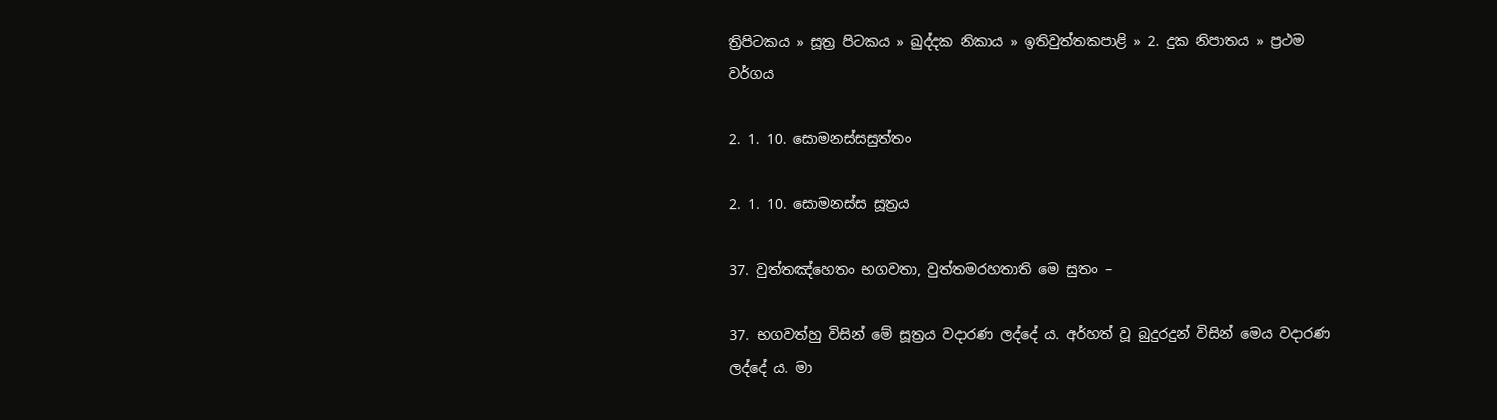ත්‍රිපිටකය » සූත්‍ර පිටකය » ඛුද්‌දක නිකාය » ඉතිවුත්‌තකපාළි » 2. දුක නිපාතය » ප්‍රථම වර්ගය

2. 1. 10. සොමනස්‌සසුත්‌තං

2. 1. 10. සොමනස්‌ස සූත්‍රය

37. වුත්‌තඤ්‌හෙතං භගවතා, වුත්‌තමරහතාති මෙ සුතං –

37. භගවත්හු විසින් මේ සූත්‍ර‍ය වදාරණ ලද්දේ ය. අර්හත් වූ බුදුරදුන් විසින් මෙය වදාරණ ලද්දේ ය. මා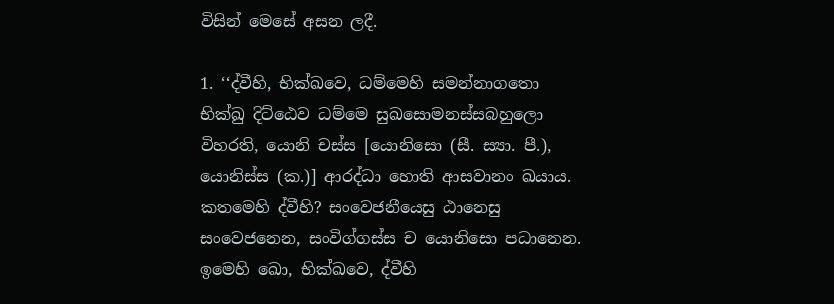විසින් මෙසේ අසන ලදී.

1. ‘‘ද්‌වීහි, භික්‌ඛවෙ, ධම්‌මෙහි සමන්‌නාගතො භික්‌ඛු දිට්‌ඨෙව ධම්‌මෙ සුඛසොමනස්‌සබහුලො විහරති, යොනි චස්‌ස [යොනිසො (සී. ස්‍යා. පී.), යොනිස්‌ස (ක.)] ආරද්‌ධා හොති ආසවානං ඛයාය. කතමෙහි ද්‌වීහි? සංවෙජනීයෙසු ඨානෙසු සංවෙජනෙන, සංවිග්‌ගස්‌ස ච යොනිසො පධානෙන. ඉමෙහි ඛො, භික්‌ඛවෙ, ද්‌වීහි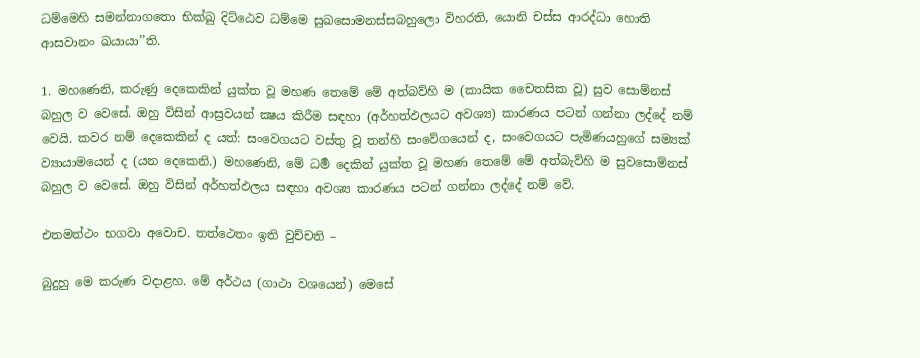ධම්‌මෙහි සමන්‌නාගතො භික්‌ඛු දිට්‌ඨෙව ධම්‌මෙ සුඛසොමනස්‌සබහුලො විහරති, යොනි චස්‌ස ආරද්‌ධා හොති ආසවානං ඛයායා’’ති.

1. මහණෙනි, කරුණු දෙකෙකින් යුක්ත වූ මහණ තෙමේ මේ අත්බව්හි ම (කායික චෛතසික වූ) සුව සොම්නස් බහුල ව වෙසේ. ඔහු විසින් ආස්‍ර‍වයන් ක්‍ෂය කිරීම සඳහා (අර්හත්ඵලයට අවශ්‍ය) කාරණය පටන් ගන්නා ලද්දේ නම් වෙයි. කවර නම් දෙකෙකින් ද යත්: සංවෙගයට වස්තු වූ තන්හි සංවේගයෙන් ද, සංවෙගයට පැමිණයහුගේ සම්‍යක් ව්‍යායාමයෙන් ද (යන දෙකෙනි.) මහණෙනි, මේ ධර්‍ම දෙකින් යුක්ත වූ මහණ තෙමේ මේ අත්බැව්හි ම සුවසොම්නස් බහුල ව වෙසේ. ඔහු විසින් අර්හත්ඵලය සඳහා අවශ්‍ය කාරණය පටන් ගන්නා ලද්දේ නම් වේ.

එතමත්‌ථං භගවා අවොච. තත්‌ථෙතං ඉති වුච්‌චති –

බුදුහු මෙ කරුණ වදාළහ. මේ අර්ථය (ගාථා වශයෙන්) මෙසේ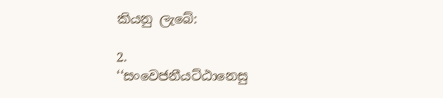කියනු ලැබේ:

2.
‘‘සංවෙජනීයට්‌ඨානෙසු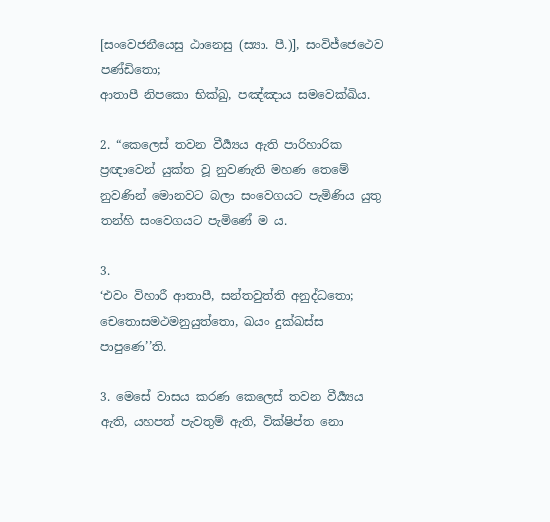[සංවෙජනීයෙසු ඨානෙසු (ස්‍යා. පී.)], සංවිජ්‌ජෙථෙව පණ්‌ඩිතො;
ආතාපී නිපකො භික්‌ඛු, පඤ්‌ඤාය සමවෙක්‌ඛිය.

2. “කෙලෙස් තවන වීර්‍ය්‍යය ඇති පාරිහාරික ප්‍ර‍ඥාවෙන් යුක්ත වූ නුවණැති මහණ තෙමේ නුවණින් මොනවට බලා සංවෙගයට පැමිණිය යුතු තන්හි සංවෙගයට පැමිණේ ම ය.

3.
‘එවං විහාරී ආතාපී, සන්‌තවුත්‌ති අනුද්‌ධතො;
චෙතොසමථමනුයුත්‌තො, ඛයං දුක්‌ඛස්‌ස පාපුණෙ’’ති.

3. මෙසේ වාසය කරණ කෙලෙස් තවන වීර්‍ය්‍යය ඇති, යහපත් පැවතුම් ඇති, වික්ෂිප්ත නො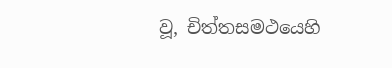වූ, චිත්තසමථයෙහි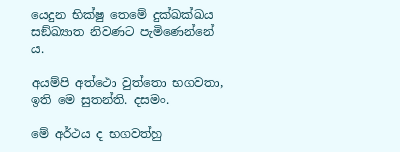යෙදුන භික්ෂු තෙමේ දුක්ඛක්ඛය සඞ්ඛ්‍යාත නිවණට පැමිණෙන්නේ ය.

අයම්‌පි අත්‌ථො වුත්‌තො භගවතා, ඉති මෙ සුතන්‌ති. දසමං.

මේ අර්ථය ද භගවත්හු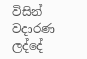විසින් වදාරණ ලද්දේ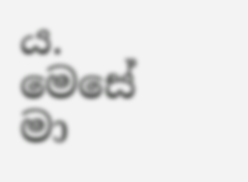ය. මෙසේ මා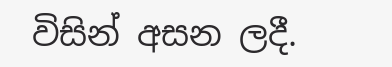විසින් අසන ලදී.